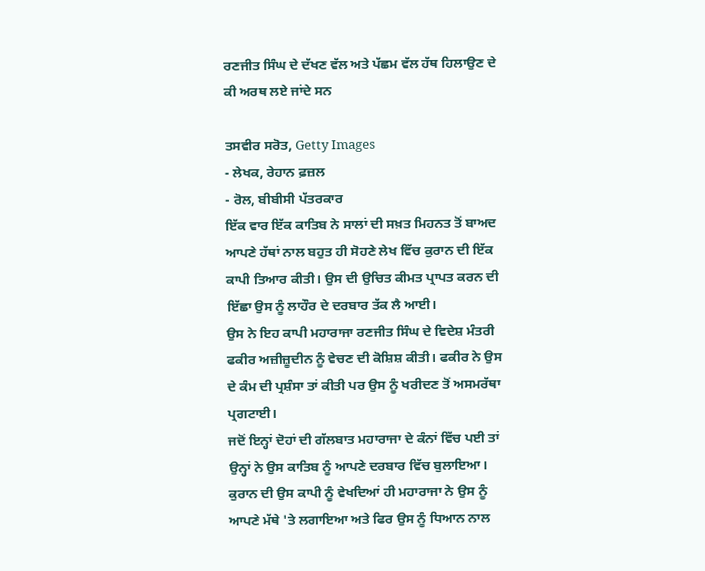ਰਣਜੀਤ ਸਿੰਘ ਦੇ ਦੱਖਣ ਵੱਲ ਅਤੇ ਪੱਛਮ ਵੱਲ ਹੱਥ ਹਿਲਾਉਣ ਦੇ ਕੀ ਅਰਥ ਲਏ ਜਾਂਦੇ ਸਨ

ਤਸਵੀਰ ਸਰੋਤ, Getty Images
- ਲੇਖਕ, ਰੇਹਾਨ ਫ਼ਜ਼ਲ
- ਰੋਲ, ਬੀਬੀਸੀ ਪੱਤਰਕਾਰ
ਇੱਕ ਵਾਰ ਇੱਕ ਕਾਤਿਬ ਨੇ ਸਾਲਾਂ ਦੀ ਸਖ਼ਤ ਮਿਹਨਤ ਤੋਂ ਬਾਅਦ ਆਪਣੇ ਹੱਥਾਂ ਨਾਲ ਬਹੁਤ ਹੀ ਸੋਹਣੇ ਲੇਖ ਵਿੱਚ ਕੁਰਾਨ ਦੀ ਇੱਕ ਕਾਪੀ ਤਿਆਰ ਕੀਤੀ। ਉਸ ਦੀ ਉਚਿਤ ਕੀਮਤ ਪ੍ਰਾਪਤ ਕਰਨ ਦੀ ਇੱਛਾ ਉਸ ਨੂੰ ਲਾਹੌਰ ਦੇ ਦਰਬਾਰ ਤੱਕ ਲੈ ਆਈ।
ਉਸ ਨੇ ਇਹ ਕਾਪੀ ਮਹਾਰਾਜਾ ਰਣਜੀਤ ਸਿੰਘ ਦੇ ਵਿਦੇਸ਼ ਮੰਤਰੀ ਫਕੀਰ ਅਜ਼ੀਜ਼ੂਦੀਨ ਨੂੰ ਵੇਚਣ ਦੀ ਕੋਸ਼ਿਸ਼ ਕੀਤੀ। ਫਕੀਰ ਨੇ ਉਸ ਦੇ ਕੰਮ ਦੀ ਪ੍ਰਸ਼ੰਸਾ ਤਾਂ ਕੀਤੀ ਪਰ ਉਸ ਨੂੰ ਖਰੀਦਣ ਤੋਂ ਅਸਮਰੱਥਾ ਪ੍ਰਗਟਾਈ।
ਜਦੋਂ ਇਨ੍ਹਾਂ ਦੋਹਾਂ ਦੀ ਗੱਲਬਾਤ ਮਹਾਰਾਜਾ ਦੇ ਕੰਨਾਂ ਵਿੱਚ ਪਈ ਤਾਂ ਉਨ੍ਹਾਂ ਨੇ ਉਸ ਕਾਤਿਬ ਨੂੰ ਆਪਣੇ ਦਰਬਾਰ ਵਿੱਚ ਬੁਲਾਇਆ।
ਕੁਰਾਨ ਦੀ ਉਸ ਕਾਪੀ ਨੂੰ ਵੇਖਦਿਆਂ ਹੀ ਮਹਾਰਾਜਾ ਨੇ ਉਸ ਨੂੰ ਆਪਣੇ ਮੱਥੇ 'ਤੇ ਲਗਾਇਆ ਅਤੇ ਫਿਰ ਉਸ ਨੂੰ ਧਿਆਨ ਨਾਲ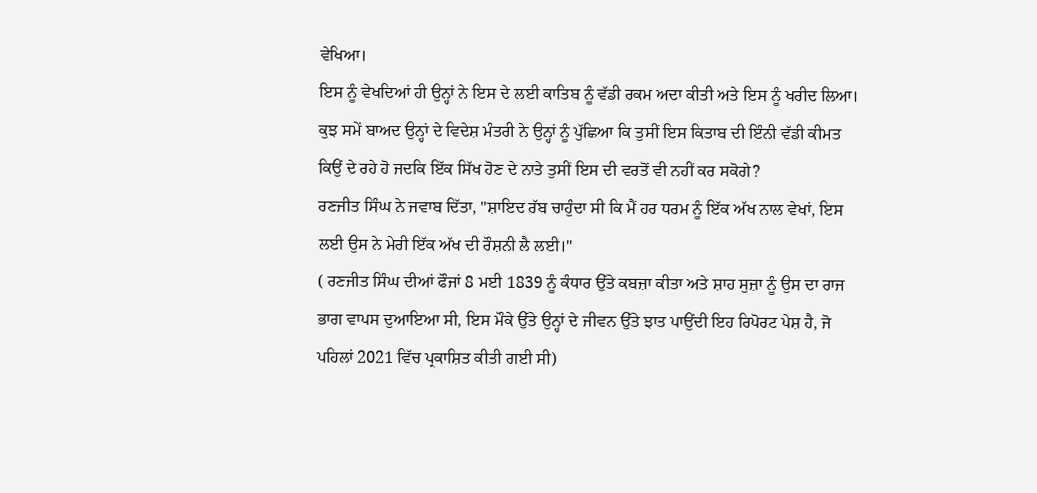ਵੇਖਿਆ।
ਇਸ ਨੂੰ ਵੇਖਦਿਆਂ ਹੀ ਉਨ੍ਹਾਂ ਨੇ ਇਸ ਦੇ ਲਈ ਕਾਤਿਬ ਨੂੰ ਵੱਡੀ ਰਕਮ ਅਦਾ ਕੀਤੀ ਅਤੇ ਇਸ ਨੂੰ ਖਰੀਦ ਲਿਆ।
ਕੁਝ ਸਮੇਂ ਬਾਅਦ ਉਨ੍ਹਾਂ ਦੇ ਵਿਦੇਸ਼ ਮੰਤਰੀ ਨੇ ਉਨ੍ਹਾਂ ਨੂੰ ਪੁੱਛਿਆ ਕਿ ਤੁਸੀਂ ਇਸ ਕਿਤਾਬ ਦੀ ਇੰਨੀ ਵੱਡੀ ਕੀਮਤ ਕਿਉਂ ਦੇ ਰਹੇ ਹੋ ਜਦਕਿ ਇੱਕ ਸਿੱਖ ਹੋਣ ਦੇ ਨਾਤੇ ਤੁਸੀਂ ਇਸ ਦੀ ਵਰਤੋਂ ਵੀ ਨਹੀਂ ਕਰ ਸਕੋਗੇ?
ਰਣਜੀਤ ਸਿੰਘ ਨੇ ਜਵਾਬ ਦਿੱਤਾ, "ਸ਼ਾਇਦ ਰੱਬ ਚਾਹੁੰਦਾ ਸੀ ਕਿ ਮੈਂ ਹਰ ਧਰਮ ਨੂੰ ਇੱਕ ਅੱਖ ਨਾਲ ਵੇਖਾਂ, ਇਸ ਲਈ ਉਸ ਨੇ ਮੇਰੀ ਇੱਕ ਅੱਖ ਦੀ ਰੌਸ਼ਨੀ ਲੈ ਲਈ।"
( ਰਣਜੀਤ ਸਿੰਘ ਦੀਆਂ ਫੌਜਾਂ 8 ਮਈ 1839 ਨੂੰ ਕੰਧਾਰ ਉੱਤੇ ਕਬਜ਼ਾ ਕੀਤਾ ਅਤੇ ਸ਼ਾਹ ਸੁਜ਼ਾ ਨੂੰ ਉਸ ਦਾ ਰਾਜ ਭਾਗ ਵਾਪਸ ਦੁਆਇਆ ਸੀ, ਇਸ ਮੌਕੇ ਉੱਤੇ ਉਨ੍ਹਾਂ ਦੇ ਜੀਵਨ ਉੱਤੇ ਝਾਤ ਪਾਉਂਦੀ ਇਹ ਰਿਪੋਰਟ ਪੇਸ਼ ਹੈ, ਜੋ ਪਹਿਲਾਂ 2021 ਵਿੱਚ ਪ੍ਰਕਾਸ਼ਿਤ ਕੀਤੀ ਗਈ ਸੀ)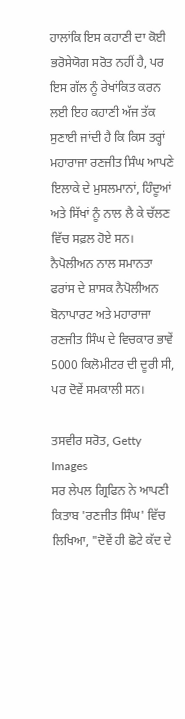ਹਾਲਾਂਕਿ ਇਸ ਕਹਾਣੀ ਦਾ ਕੋਈ ਭਰੋਸੇਯੋਗ ਸਰੋਤ ਨਹੀਂ ਹੈ, ਪਰ ਇਸ ਗੱਲ ਨੂੰ ਰੇਖਾਂਕਿਤ ਕਰਨ ਲਈ ਇਹ ਕਹਾਣੀ ਅੱਜ ਤੱਕ ਸੁਣਾਈ ਜਾਂਦੀ ਹੈ ਕਿ ਕਿਸ ਤਰ੍ਹਾਂ ਮਹਾਰਾਜਾ ਰਣਜੀਤ ਸਿੰਘ ਆਪਣੇ ਇਲਾਕੇ ਦੇ ਮੁਸਲਮਾਨਾਂ, ਹਿੰਦੂਆਂ ਅਤੇ ਸਿੱਖਾਂ ਨੂੰ ਨਾਲ ਲੈ ਕੇ ਚੱਲਣ ਵਿੱਚ ਸਫ਼ਲ ਹੋਏ ਸਨ।
ਨੈਪੋਲੀਅਨ ਨਾਲ ਸਮਾਨਤਾ
ਫਰਾਂਸ ਦੇ ਸ਼ਾਸਕ ਨੈਪੋਲੀਅਨ ਬੋਨਾਪਾਰਟ ਅਤੇ ਮਹਾਰਾਜਾ ਰਣਜੀਤ ਸਿੰਘ ਦੇ ਵਿਚਕਾਰ ਭਾਵੇਂ 5000 ਕਿਲੋਮੀਟਰ ਦੀ ਦੂਰੀ ਸੀ, ਪਰ ਦੋਵੇਂ ਸਮਕਾਲੀ ਸਨ।

ਤਸਵੀਰ ਸਰੋਤ, Getty Images
ਸਰ ਲੇਪਲ ਗ੍ਰਿਫਿਨ ਨੇ ਆਪਣੀ ਕਿਤਾਬ 'ਰਣਜੀਤ ਸਿੰਘ' ਵਿੱਚ ਲਿਖਿਆ, "ਦੋਵੇਂ ਹੀ ਛੋਟੇ ਕੱਦ ਦੇ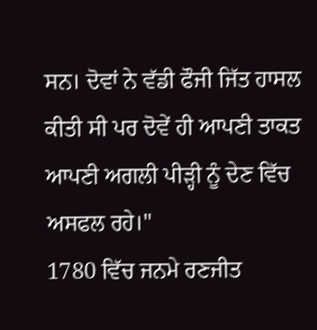ਸਨ। ਦੋਵਾਂ ਨੇ ਵੱਡੀ ਫੌਜੀ ਜਿੱਤ ਹਾਸਲ ਕੀਤੀ ਸੀ ਪਰ ਦੋਵੇਂ ਹੀ ਆਪਣੀ ਤਾਕਤ ਆਪਣੀ ਅਗਲੀ ਪੀੜ੍ਹੀ ਨੂੰ ਦੇਣ ਵਿੱਚ ਅਸਫਲ ਰਹੇ।"
1780 ਵਿੱਚ ਜਨਮੇ ਰਣਜੀਤ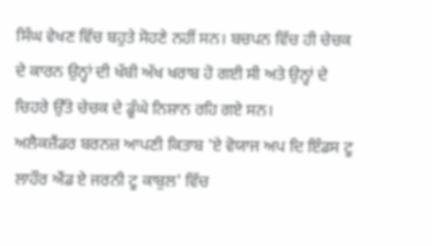ਸਿੰਘ ਵੇਖਣ ਵਿੱਚ ਬਹੁਤੇ ਸੋਹਣੇ ਨਹੀਂ ਸਨ। ਬਚਪਨ ਵਿੱਚ ਹੀ ਚੇਚਕ ਦੇ ਕਾਰਨ ਉਨ੍ਹਾਂ ਦੀ ਖੱਬੀ ਅੱਖ ਖਰਾਬ ਹੋ ਗਈ ਸੀ ਅਤੇ ਉਨ੍ਹਾਂ ਦੇ ਚਿਹਰੇ ਉੱਤੇ ਚੇਚਕ ਦੇ ਡੂੰਘੇ ਨਿਸ਼ਾਨ ਰਹਿ ਗਏ ਸਨ।
ਅਲੈਕਜ਼ੈਂਡਰ ਬਰਨਜ਼ ਆਪਣੀ ਕਿਤਾਬ 'ਏ ਵੋਯਾਜ ਅਪ ਦਿ ਇੰਡਸ ਟੂ ਲਾਹੌਰ ਐਂਡ ਏ ਜਰਨੀ ਟੂ ਕਾਬੁਲ' ਵਿੱਚ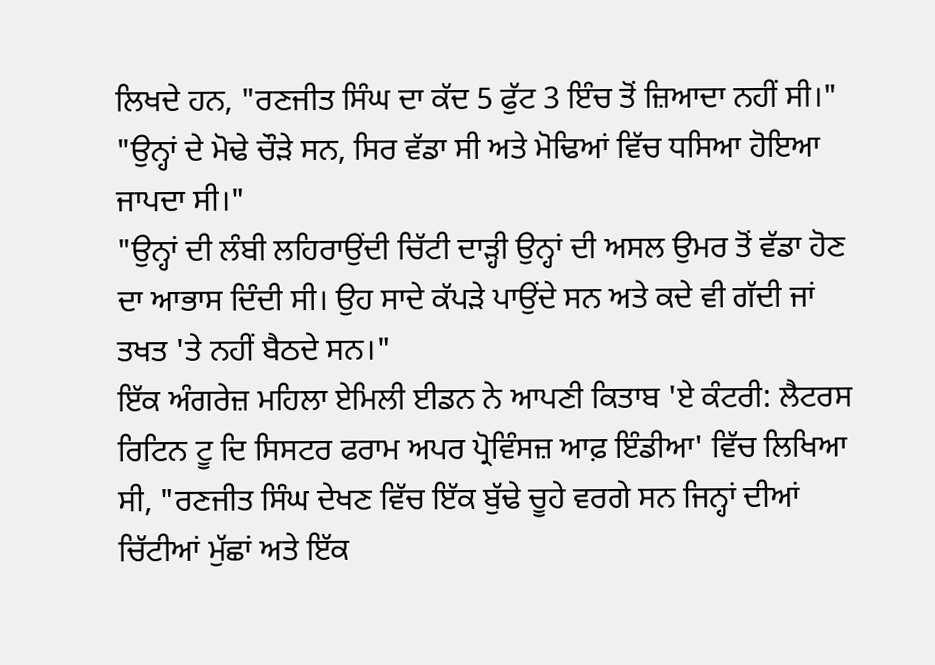ਲਿਖਦੇ ਹਨ, "ਰਣਜੀਤ ਸਿੰਘ ਦਾ ਕੱਦ 5 ਫੁੱਟ 3 ਇੰਚ ਤੋਂ ਜ਼ਿਆਦਾ ਨਹੀਂ ਸੀ।"
"ਉਨ੍ਹਾਂ ਦੇ ਮੋਢੇ ਚੌੜੇ ਸਨ, ਸਿਰ ਵੱਡਾ ਸੀ ਅਤੇ ਮੋਢਿਆਂ ਵਿੱਚ ਧਸਿਆ ਹੋਇਆ ਜਾਪਦਾ ਸੀ।"
"ਉਨ੍ਹਾਂ ਦੀ ਲੰਬੀ ਲਹਿਰਾਉਂਦੀ ਚਿੱਟੀ ਦਾੜ੍ਹੀ ਉਨ੍ਹਾਂ ਦੀ ਅਸਲ ਉਮਰ ਤੋਂ ਵੱਡਾ ਹੋਣ ਦਾ ਆਭਾਸ ਦਿੰਦੀ ਸੀ। ਉਹ ਸਾਦੇ ਕੱਪੜੇ ਪਾਉਂਦੇ ਸਨ ਅਤੇ ਕਦੇ ਵੀ ਗੱਦੀ ਜਾਂ ਤਖਤ 'ਤੇ ਨਹੀਂ ਬੈਠਦੇ ਸਨ।"
ਇੱਕ ਅੰਗਰੇਜ਼ ਮਹਿਲਾ ਏਮਿਲੀ ਈਡਨ ਨੇ ਆਪਣੀ ਕਿਤਾਬ 'ਏ ਕੰਟਰੀ: ਲੈਟਰਸ ਰਿਟਿਨ ਟੂ ਦਿ ਸਿਸਟਰ ਫਰਾਮ ਅਪਰ ਪ੍ਰੋਵਿੰਸਜ਼ ਆਫ਼ ਇੰਡੀਆ' ਵਿੱਚ ਲਿਖਿਆ ਸੀ, "ਰਣਜੀਤ ਸਿੰਘ ਦੇਖਣ ਵਿੱਚ ਇੱਕ ਬੁੱਢੇ ਚੂਹੇ ਵਰਗੇ ਸਨ ਜਿਨ੍ਹਾਂ ਦੀਆਂ ਚਿੱਟੀਆਂ ਮੁੱਛਾਂ ਅਤੇ ਇੱਕ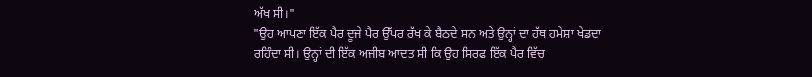ਅੱਖ ਸੀ।"
"ਉਹ ਆਪਣਾ ਇੱਕ ਪੈਰ ਦੂਜੇ ਪੈਰ ਉੱਪਰ ਰੱਖ ਕੇ ਬੈਠਦੇ ਸਨ ਅਤੇ ਉਨ੍ਹਾਂ ਦਾ ਹੱਥ ਹਮੇਸ਼ਾ ਖੇਡਦਾ ਰਹਿੰਦਾ ਸੀ। ਉਨ੍ਹਾਂ ਦੀ ਇੱਕ ਅਜੀਬ ਆਦਤ ਸੀ ਕਿ ਉਹ ਸਿਰਫ ਇੱਕ ਪੈਰ ਵਿੱਚ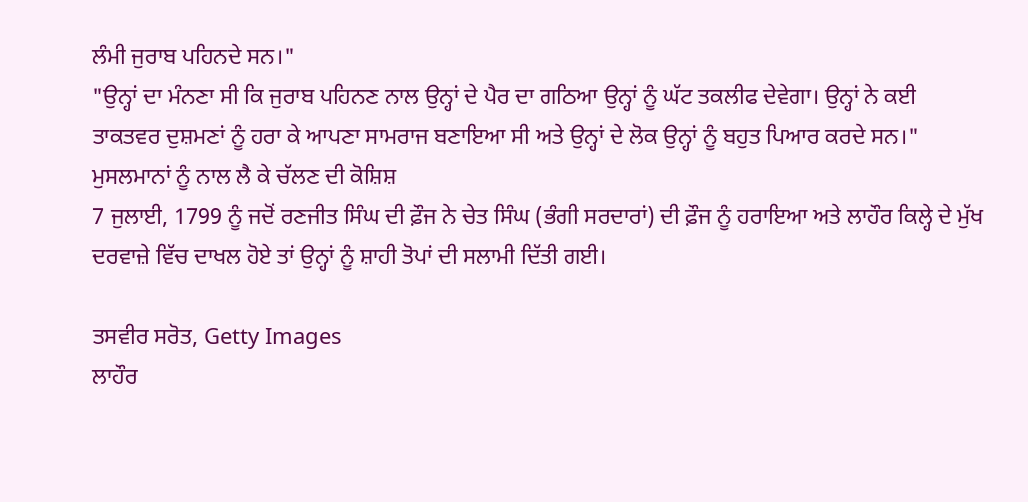ਲੰਮੀ ਜੁਰਾਬ ਪਹਿਨਦੇ ਸਨ।"
"ਉਨ੍ਹਾਂ ਦਾ ਮੰਨਣਾ ਸੀ ਕਿ ਜੁਰਾਬ ਪਹਿਨਣ ਨਾਲ ਉਨ੍ਹਾਂ ਦੇ ਪੈਰ ਦਾ ਗਠਿਆ ਉਨ੍ਹਾਂ ਨੂੰ ਘੱਟ ਤਕਲੀਫ ਦੇਵੇਗਾ। ਉਨ੍ਹਾਂ ਨੇ ਕਈ ਤਾਕਤਵਰ ਦੁਸ਼ਮਣਾਂ ਨੂੰ ਹਰਾ ਕੇ ਆਪਣਾ ਸਾਮਰਾਜ ਬਣਾਇਆ ਸੀ ਅਤੇ ਉਨ੍ਹਾਂ ਦੇ ਲੋਕ ਉਨ੍ਹਾਂ ਨੂੰ ਬਹੁਤ ਪਿਆਰ ਕਰਦੇ ਸਨ।"
ਮੁਸਲਮਾਨਾਂ ਨੂੰ ਨਾਲ ਲੈ ਕੇ ਚੱਲਣ ਦੀ ਕੋਸ਼ਿਸ਼
7 ਜੁਲਾਈ, 1799 ਨੂੰ ਜਦੋਂ ਰਣਜੀਤ ਸਿੰਘ ਦੀ ਫ਼ੌਜ ਨੇ ਚੇਤ ਸਿੰਘ (ਭੰਗੀ ਸਰਦਾਰਾਂ) ਦੀ ਫ਼ੌਜ ਨੂੰ ਹਰਾਇਆ ਅਤੇ ਲਾਹੌਰ ਕਿਲ੍ਹੇ ਦੇ ਮੁੱਖ ਦਰਵਾਜ਼ੇ ਵਿੱਚ ਦਾਖਲ ਹੋਏ ਤਾਂ ਉਨ੍ਹਾਂ ਨੂੰ ਸ਼ਾਹੀ ਤੋਪਾਂ ਦੀ ਸਲਾਮੀ ਦਿੱਤੀ ਗਈ।

ਤਸਵੀਰ ਸਰੋਤ, Getty Images
ਲਾਹੌਰ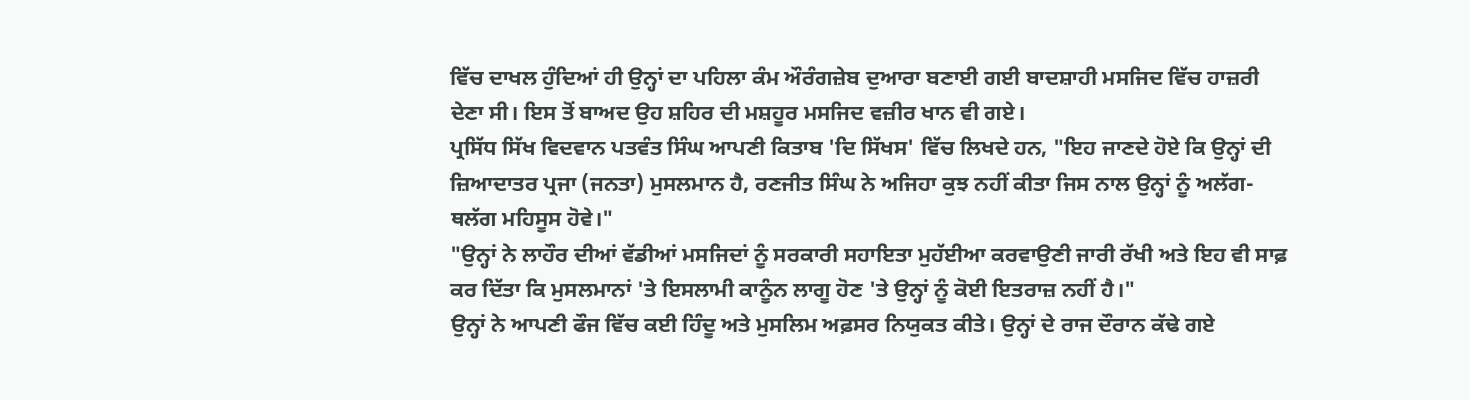ਵਿੱਚ ਦਾਖਲ ਹੁੰਦਿਆਂ ਹੀ ਉਨ੍ਹਾਂ ਦਾ ਪਹਿਲਾ ਕੰਮ ਔਰੰਗਜ਼ੇਬ ਦੁਆਰਾ ਬਣਾਈ ਗਈ ਬਾਦਸ਼ਾਹੀ ਮਸਜਿਦ ਵਿੱਚ ਹਾਜ਼ਰੀ ਦੇਣਾ ਸੀ। ਇਸ ਤੋਂ ਬਾਅਦ ਉਹ ਸ਼ਹਿਰ ਦੀ ਮਸ਼ਹੂਰ ਮਸਜਿਦ ਵਜ਼ੀਰ ਖਾਨ ਵੀ ਗਏ।
ਪ੍ਰਸਿੱਧ ਸਿੱਖ ਵਿਦਵਾਨ ਪਤਵੰਤ ਸਿੰਘ ਆਪਣੀ ਕਿਤਾਬ 'ਦਿ ਸਿੱਖਸ' ਵਿੱਚ ਲਿਖਦੇ ਹਨ, "ਇਹ ਜਾਣਦੇ ਹੋਏ ਕਿ ਉਨ੍ਹਾਂ ਦੀ ਜ਼ਿਆਦਾਤਰ ਪ੍ਰਜਾ (ਜਨਤਾ) ਮੁਸਲਮਾਨ ਹੈ, ਰਣਜੀਤ ਸਿੰਘ ਨੇ ਅਜਿਹਾ ਕੁਝ ਨਹੀਂ ਕੀਤਾ ਜਿਸ ਨਾਲ ਉਨ੍ਹਾਂ ਨੂੰ ਅਲੱਗ-ਥਲੱਗ ਮਹਿਸੂਸ ਹੋਵੇ।"
"ਉਨ੍ਹਾਂ ਨੇ ਲਾਹੌਰ ਦੀਆਂ ਵੱਡੀਆਂ ਮਸਜਿਦਾਂ ਨੂੰ ਸਰਕਾਰੀ ਸਹਾਇਤਾ ਮੁਹੱਈਆ ਕਰਵਾਉਣੀ ਜਾਰੀ ਰੱਖੀ ਅਤੇ ਇਹ ਵੀ ਸਾਫ਼ ਕਰ ਦਿੱਤਾ ਕਿ ਮੁਸਲਮਾਨਾਂ 'ਤੇ ਇਸਲਾਮੀ ਕਾਨੂੰਨ ਲਾਗੂ ਹੋਣ 'ਤੇ ਉਨ੍ਹਾਂ ਨੂੰ ਕੋਈ ਇਤਰਾਜ਼ ਨਹੀਂ ਹੈ।"
ਉਨ੍ਹਾਂ ਨੇ ਆਪਣੀ ਫੌਜ ਵਿੱਚ ਕਈ ਹਿੰਦੂ ਅਤੇ ਮੁਸਲਿਮ ਅਫ਼ਸਰ ਨਿਯੁਕਤ ਕੀਤੇ। ਉਨ੍ਹਾਂ ਦੇ ਰਾਜ ਦੌਰਾਨ ਕੱਢੇ ਗਏ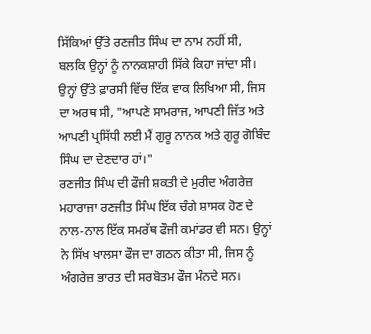ਸਿੱਕਿਆਂ ਉੱਤੇ ਰਣਜੀਤ ਸਿੰਘ ਦਾ ਨਾਮ ਨਹੀਂ ਸੀ, ਬਲਕਿ ਉਨ੍ਹਾਂ ਨੂੰ ਨਾਨਕਸ਼ਾਹੀ ਸਿੱਕੇ ਕਿਹਾ ਜਾਂਦਾ ਸੀ।
ਉਨ੍ਹਾਂ ਉੱਤੇ ਫ਼ਾਰਸੀ ਵਿੱਚ ਇੱਕ ਵਾਕ ਲਿਖਿਆ ਸੀ, ਜਿਸ ਦਾ ਅਰਥ ਸੀ, "ਆਪਣੇ ਸਾਮਰਾਜ, ਆਪਣੀ ਜਿੱਤ ਅਤੇ ਆਪਣੀ ਪ੍ਰਸਿੱਧੀ ਲਈ ਮੈਂ ਗੁਰੂ ਨਾਨਕ ਅਤੇ ਗੁਰੂ ਗੋਬਿੰਦ ਸਿੰਘ ਦਾ ਦੇਣਦਾਰ ਹਾਂ।"
ਰਣਜੀਤ ਸਿੰਘ ਦੀ ਫੌਜੀ ਸ਼ਕਤੀ ਦੇ ਮੁਰੀਦ ਅੰਗਰੇਜ਼
ਮਹਾਰਾਜਾ ਰਣਜੀਤ ਸਿੰਘ ਇੱਕ ਚੰਗੇ ਸ਼ਾਸਕ ਹੋਣ ਦੇ ਨਾਲ-ਨਾਲ ਇੱਕ ਸਮਰੱਥ ਫੌਜੀ ਕਮਾਂਡਰ ਵੀ ਸਨ। ਉਨ੍ਹਾਂ ਨੇ ਸਿੱਖ ਖਾਲਸਾ ਫੌਜ ਦਾ ਗਠਨ ਕੀਤਾ ਸੀ, ਜਿਸ ਨੂੰ ਅੰਗਰੇਜ਼ ਭਾਰਤ ਦੀ ਸਰਬੋਤਮ ਫੌਜ ਮੰਨਦੇ ਸਨ।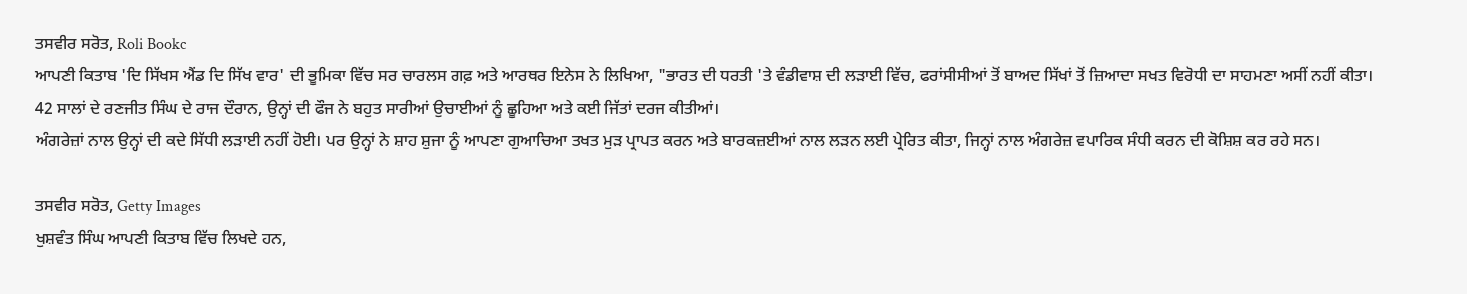ਤਸਵੀਰ ਸਰੋਤ, Roli Bookc
ਆਪਣੀ ਕਿਤਾਬ 'ਦਿ ਸਿੱਖਸ ਐਂਡ ਦਿ ਸਿੱਖ ਵਾਰ' ਦੀ ਭੂਮਿਕਾ ਵਿੱਚ ਸਰ ਚਾਰਲਸ ਗਫ਼ ਅਤੇ ਆਰਥਰ ਇਨੇਸ ਨੇ ਲਿਖਿਆ, "ਭਾਰਤ ਦੀ ਧਰਤੀ 'ਤੇ ਵੰਡੀਵਾਸ਼ ਦੀ ਲੜਾਈ ਵਿੱਚ, ਫਰਾਂਸੀਸੀਆਂ ਤੋਂ ਬਾਅਦ ਸਿੱਖਾਂ ਤੋਂ ਜ਼ਿਆਦਾ ਸਖਤ ਵਿਰੋਧੀ ਦਾ ਸਾਹਮਣਾ ਅਸੀਂ ਨਹੀਂ ਕੀਤਾ।
42 ਸਾਲਾਂ ਦੇ ਰਣਜੀਤ ਸਿੰਘ ਦੇ ਰਾਜ ਦੌਰਾਨ, ਉਨ੍ਹਾਂ ਦੀ ਫੌਜ ਨੇ ਬਹੁਤ ਸਾਰੀਆਂ ਉਚਾਈਆਂ ਨੂੰ ਛੂਹਿਆ ਅਤੇ ਕਈ ਜਿੱਤਾਂ ਦਰਜ ਕੀਤੀਆਂ।
ਅੰਗਰੇਜ਼ਾਂ ਨਾਲ ਉਨ੍ਹਾਂ ਦੀ ਕਦੇ ਸਿੱਧੀ ਲੜਾਈ ਨਹੀਂ ਹੋਈ। ਪਰ ਉਨ੍ਹਾਂ ਨੇ ਸ਼ਾਹ ਸ਼ੁਜਾ ਨੂੰ ਆਪਣਾ ਗੁਆਚਿਆ ਤਖਤ ਮੁੜ ਪ੍ਰਾਪਤ ਕਰਨ ਅਤੇ ਬਾਰਕਜ਼ਈਆਂ ਨਾਲ ਲੜਨ ਲਈ ਪ੍ਰੇਰਿਤ ਕੀਤਾ, ਜਿਨ੍ਹਾਂ ਨਾਲ ਅੰਗਰੇਜ਼ ਵਪਾਰਿਕ ਸੰਧੀ ਕਰਨ ਦੀ ਕੋਸ਼ਿਸ਼ ਕਰ ਰਹੇ ਸਨ।

ਤਸਵੀਰ ਸਰੋਤ, Getty Images
ਖੁਸ਼ਵੰਤ ਸਿੰਘ ਆਪਣੀ ਕਿਤਾਬ ਵਿੱਚ ਲਿਖਦੇ ਹਨ,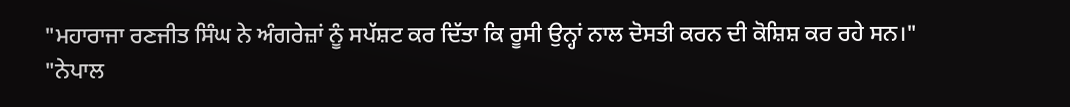"ਮਹਾਰਾਜਾ ਰਣਜੀਤ ਸਿੰਘ ਨੇ ਅੰਗਰੇਜ਼ਾਂ ਨੂੰ ਸਪੱਸ਼ਟ ਕਰ ਦਿੱਤਾ ਕਿ ਰੂਸੀ ਉਨ੍ਹਾਂ ਨਾਲ ਦੋਸਤੀ ਕਰਨ ਦੀ ਕੋਸ਼ਿਸ਼ ਕਰ ਰਹੇ ਸਨ।"
"ਨੇਪਾਲ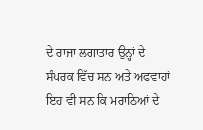ਦੇ ਰਾਜਾ ਲਗਾਤਾਰ ਉਨ੍ਹਾਂ ਦੇ ਸੰਪਰਕ ਵਿੱਚ ਸਨ ਅਤੇ ਅਫਵਾਹਾਂ ਇਹ ਵੀ ਸਨ ਕਿ ਮਰਾਠਿਆਂ ਦੇ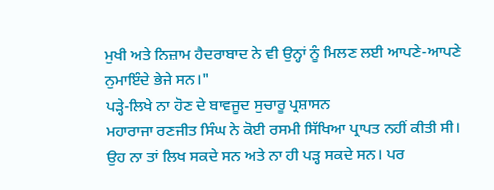ਮੁਖੀ ਅਤੇ ਨਿਜ਼ਾਮ ਹੈਦਰਾਬਾਦ ਨੇ ਵੀ ਉਨ੍ਹਾਂ ਨੂੰ ਮਿਲਣ ਲਈ ਆਪਣੇ-ਆਪਣੇ ਨੁਮਾਇੰਦੇ ਭੇਜੇ ਸਨ।"
ਪੜ੍ਹੇ-ਲਿਖੇ ਨਾ ਹੋਣ ਦੇ ਬਾਵਜੂਦ ਸੁਚਾਰੂ ਪ੍ਰਸ਼ਾਸਨ
ਮਹਾਰਾਜਾ ਰਣਜੀਤ ਸਿੰਘ ਨੇ ਕੋਈ ਰਸਮੀ ਸਿੱਖਿਆ ਪ੍ਰਾਪਤ ਨਹੀਂ ਕੀਤੀ ਸੀ। ਉਹ ਨਾ ਤਾਂ ਲਿਖ ਸਕਦੇ ਸਨ ਅਤੇ ਨਾ ਹੀ ਪੜ੍ਹ ਸਕਦੇ ਸਨ। ਪਰ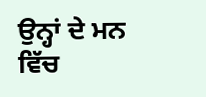ਉਨ੍ਹਾਂ ਦੇ ਮਨ ਵਿੱਚ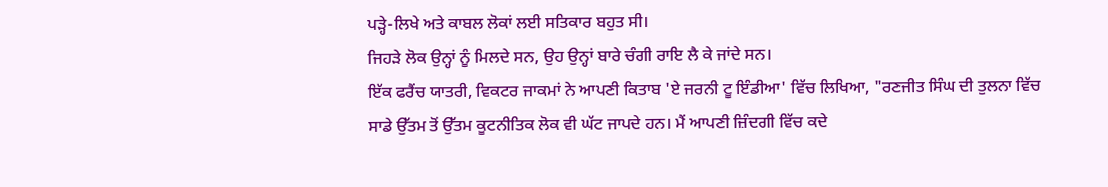ਪੜ੍ਹੇ-ਲਿਖੇ ਅਤੇ ਕਾਬਲ ਲੋਕਾਂ ਲਈ ਸਤਿਕਾਰ ਬਹੁਤ ਸੀ।
ਜਿਹੜੇ ਲੋਕ ਉਨ੍ਹਾਂ ਨੂੰ ਮਿਲਦੇ ਸਨ, ਉਹ ਉਨ੍ਹਾਂ ਬਾਰੇ ਚੰਗੀ ਰਾਇ ਲੈ ਕੇ ਜਾਂਦੇ ਸਨ।
ਇੱਕ ਫਰੈਂਚ ਯਾਤਰੀ, ਵਿਕਟਰ ਜਾਕਮਾਂ ਨੇ ਆਪਣੀ ਕਿਤਾਬ 'ਏ ਜਰਨੀ ਟੂ ਇੰਡੀਆ' ਵਿੱਚ ਲਿਖਿਆ, "ਰਣਜੀਤ ਸਿੰਘ ਦੀ ਤੁਲਨਾ ਵਿੱਚ ਸਾਡੇ ਉੱਤਮ ਤੋਂ ਉੱਤਮ ਕੂਟਨੀਤਿਕ ਲੋਕ ਵੀ ਘੱਟ ਜਾਪਦੇ ਹਨ। ਮੈਂ ਆਪਣੀ ਜ਼ਿੰਦਗੀ ਵਿੱਚ ਕਦੇ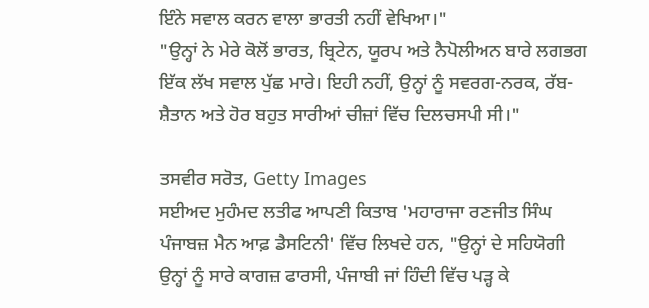ਇੰਨੇ ਸਵਾਲ ਕਰਨ ਵਾਲਾ ਭਾਰਤੀ ਨਹੀਂ ਵੇਖਿਆ।"
"ਉਨ੍ਹਾਂ ਨੇ ਮੇਰੇ ਕੋਲੋਂ ਭਾਰਤ, ਬ੍ਰਿਟੇਨ, ਯੂਰਪ ਅਤੇ ਨੈਪੋਲੀਅਨ ਬਾਰੇ ਲਗਭਗ ਇੱਕ ਲੱਖ ਸਵਾਲ ਪੁੱਛ ਮਾਰੇ। ਇਹੀ ਨਹੀਂ, ਉਨ੍ਹਾਂ ਨੂੰ ਸਵਰਗ-ਨਰਕ, ਰੱਬ-ਸ਼ੈਤਾਨ ਅਤੇ ਹੋਰ ਬਹੁਤ ਸਾਰੀਆਂ ਚੀਜ਼ਾਂ ਵਿੱਚ ਦਿਲਚਸਪੀ ਸੀ।"

ਤਸਵੀਰ ਸਰੋਤ, Getty Images
ਸਈਅਦ ਮੁਹੰਮਦ ਲਤੀਫ ਆਪਣੀ ਕਿਤਾਬ 'ਮਹਾਰਾਜਾ ਰਣਜੀਤ ਸਿੰਘ ਪੰਜਾਬਜ਼ ਮੈਨ ਆਫ਼ ਡੈਸਟਿਨੀ' ਵਿੱਚ ਲਿਖਦੇ ਹਨ, "ਉਨ੍ਹਾਂ ਦੇ ਸਹਿਯੋਗੀ ਉਨ੍ਹਾਂ ਨੂੰ ਸਾਰੇ ਕਾਗਜ਼ ਫਾਰਸੀ, ਪੰਜਾਬੀ ਜਾਂ ਹਿੰਦੀ ਵਿੱਚ ਪੜ੍ਹ ਕੇ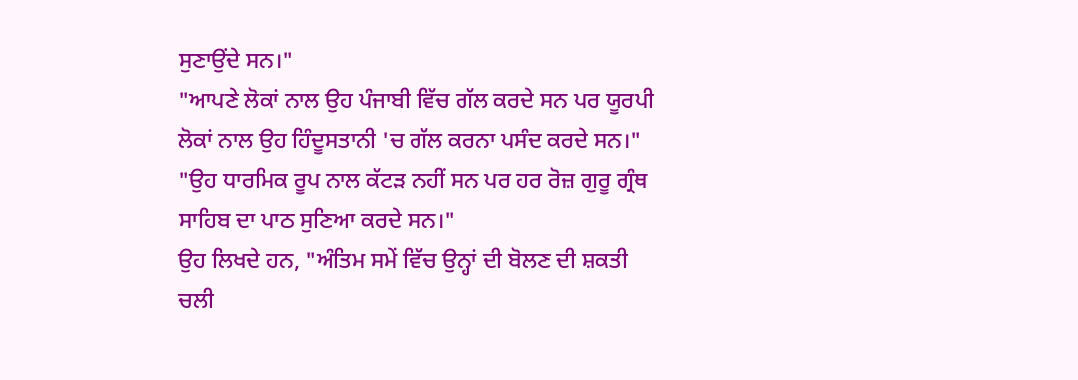ਸੁਣਾਉਂਦੇ ਸਨ।"
"ਆਪਣੇ ਲੋਕਾਂ ਨਾਲ ਉਹ ਪੰਜਾਬੀ ਵਿੱਚ ਗੱਲ ਕਰਦੇ ਸਨ ਪਰ ਯੂਰਪੀ ਲੋਕਾਂ ਨਾਲ ਉਹ ਹਿੰਦੂਸਤਾਨੀ 'ਚ ਗੱਲ ਕਰਨਾ ਪਸੰਦ ਕਰਦੇ ਸਨ।"
"ਉਹ ਧਾਰਮਿਕ ਰੂਪ ਨਾਲ ਕੱਟੜ ਨਹੀਂ ਸਨ ਪਰ ਹਰ ਰੋਜ਼ ਗੁਰੂ ਗ੍ਰੰਥ ਸਾਹਿਬ ਦਾ ਪਾਠ ਸੁਣਿਆ ਕਰਦੇ ਸਨ।"
ਉਹ ਲਿਖਦੇ ਹਨ, "ਅੰਤਿਮ ਸਮੇਂ ਵਿੱਚ ਉਨ੍ਹਾਂ ਦੀ ਬੋਲਣ ਦੀ ਸ਼ਕਤੀ ਚਲੀ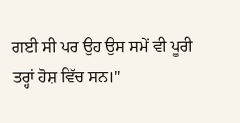ਗਈ ਸੀ ਪਰ ਉਹ ਉਸ ਸਮੇਂ ਵੀ ਪੂਰੀ ਤਰ੍ਹਾਂ ਹੋਸ਼ ਵਿੱਚ ਸਨ।"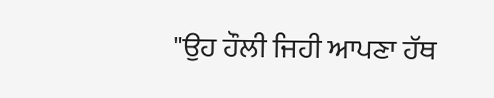"ਉਹ ਹੌਲੀ ਜਿਹੀ ਆਪਣਾ ਹੱਥ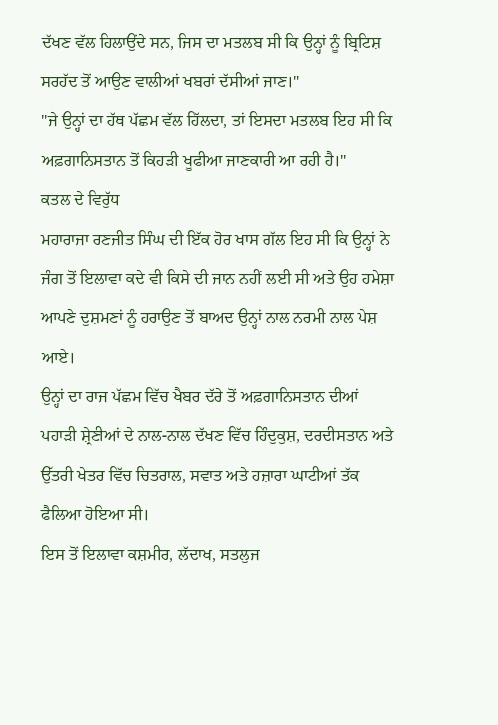ਦੱਖਣ ਵੱਲ ਹਿਲਾਉਂਦੇ ਸਨ, ਜਿਸ ਦਾ ਮਤਲਬ ਸੀ ਕਿ ਉਨ੍ਹਾਂ ਨੂੰ ਬ੍ਰਿਟਿਸ਼ ਸਰਹੱਦ ਤੋਂ ਆਉਣ ਵਾਲੀਆਂ ਖਬਰਾਂ ਦੱਸੀਆਂ ਜਾਣ।"
"ਜੇ ਉਨ੍ਹਾਂ ਦਾ ਹੱਥ ਪੱਛਮ ਵੱਲ ਹਿੱਲਦਾ, ਤਾਂ ਇਸਦਾ ਮਤਲਬ ਇਹ ਸੀ ਕਿ ਅਫ਼ਗਾਨਿਸਤਾਨ ਤੋਂ ਕਿਹੜੀ ਖੂਫੀਆ ਜਾਣਕਾਰੀ ਆ ਰਹੀ ਹੈ।"
ਕਤਲ ਦੇ ਵਿਰੁੱਧ
ਮਹਾਰਾਜਾ ਰਣਜੀਤ ਸਿੰਘ ਦੀ ਇੱਕ ਹੋਰ ਖਾਸ ਗੱਲ ਇਹ ਸੀ ਕਿ ਉਨ੍ਹਾਂ ਨੇ ਜੰਗ ਤੋਂ ਇਲਾਵਾ ਕਦੇ ਵੀ ਕਿਸੇ ਦੀ ਜਾਨ ਨਹੀਂ ਲਈ ਸੀ ਅਤੇ ਉਹ ਹਮੇਸ਼ਾ ਆਪਣੇ ਦੁਸ਼ਮਣਾਂ ਨੂੰ ਹਰਾਉਣ ਤੋਂ ਬਾਅਦ ਉਨ੍ਹਾਂ ਨਾਲ ਨਰਮੀ ਨਾਲ ਪੇਸ਼ ਆਏ।
ਉਨ੍ਹਾਂ ਦਾ ਰਾਜ ਪੱਛਮ ਵਿੱਚ ਖੈਬਰ ਦੱਰੇ ਤੋਂ ਅਫ਼ਗਾਨਿਸਤਾਨ ਦੀਆਂ ਪਹਾੜੀ ਸ਼੍ਰੇਣੀਆਂ ਦੇ ਨਾਲ-ਨਾਲ ਦੱਖਣ ਵਿੱਚ ਹਿੰਦੁਕੁਸ਼, ਦਰਦੀਸਤਾਨ ਅਤੇ ਉੱਤਰੀ ਖੇਤਰ ਵਿੱਚ ਚਿਤਰਾਲ, ਸਵਾਤ ਅਤੇ ਹਜ਼ਾਰਾ ਘਾਟੀਆਂ ਤੱਕ ਫੈਲਿਆ ਹੋਇਆ ਸੀ।
ਇਸ ਤੋਂ ਇਲਾਵਾ ਕਸ਼ਮੀਰ, ਲੱਦਾਖ, ਸਤਲੁਜ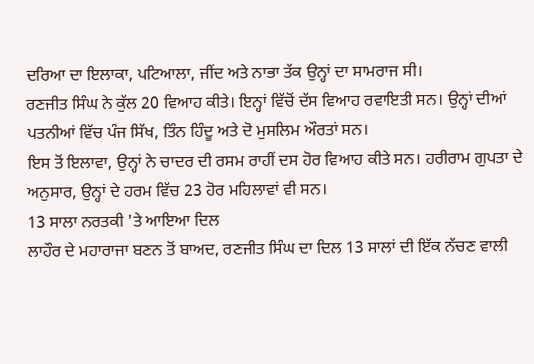ਦਰਿਆ ਦਾ ਇਲਾਕਾ, ਪਟਿਆਲਾ, ਜੀਂਦ ਅਤੇ ਨਾਭਾ ਤੱਕ ਉਨ੍ਹਾਂ ਦਾ ਸਾਮਰਾਜ ਸੀ।
ਰਣਜੀਤ ਸਿੰਘ ਨੇ ਕੁੱਲ 20 ਵਿਆਹ ਕੀਤੇ। ਇਨ੍ਹਾਂ ਵਿੱਚੋਂ ਦੱਸ ਵਿਆਹ ਰਵਾਇਤੀ ਸਨ। ਉਨ੍ਹਾਂ ਦੀਆਂ ਪਤਨੀਆਂ ਵਿੱਚ ਪੰਜ ਸਿੱਖ, ਤਿੰਨ ਹਿੰਦੂ ਅਤੇ ਦੋ ਮੁਸਲਿਮ ਔਰਤਾਂ ਸਨ।
ਇਸ ਤੋਂ ਇਲਾਵਾ, ਉਨ੍ਹਾਂ ਨੇ ਚਾਦਰ ਦੀ ਰਸਮ ਰਾਹੀਂ ਦਸ ਹੋਰ ਵਿਆਹ ਕੀਤੇ ਸਨ। ਹਰੀਰਾਮ ਗੁਪਤਾ ਦੇ ਅਨੁਸਾਰ, ਉਨ੍ਹਾਂ ਦੇ ਹਰਮ ਵਿੱਚ 23 ਹੋਰ ਮਹਿਲਾਵਾਂ ਵੀ ਸਨ।
13 ਸਾਲਾ ਨਰਤਕੀ 'ਤੇ ਆਇਆ ਦਿਲ
ਲਾਹੌਰ ਦੇ ਮਹਾਰਾਜਾ ਬਣਨ ਤੋਂ ਬਾਅਦ, ਰਣਜੀਤ ਸਿੰਘ ਦਾ ਦਿਲ 13 ਸਾਲਾਂ ਦੀ ਇੱਕ ਨੱਚਣ ਵਾਲੀ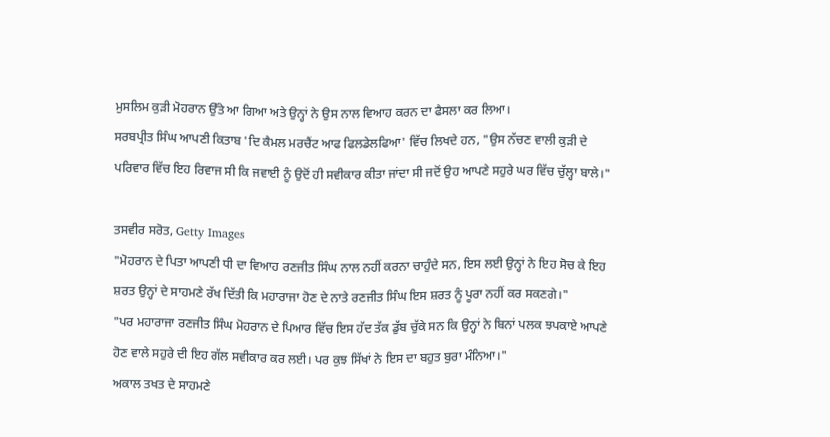ਮੁਸਲਿਮ ਕੁੜੀ ਮੋਹਰਾਨ ਉੱਤੇ ਆ ਗਿਆ ਅਤੇ ਉਨ੍ਹਾਂ ਨੇ ਉਸ ਨਾਲ ਵਿਆਹ ਕਰਨ ਦਾ ਫੈਸਲਾ ਕਰ ਲਿਆ।
ਸਰਬਪ੍ਰੀਤ ਸਿੰਘ ਆਪਣੀ ਕਿਤਾਬ 'ਦਿ ਕੈਮਲ ਮਰਚੈਂਟ ਆਫ ਫਿਲਡੇਲਫਿਆ' ਵਿੱਚ ਲਿਖਦੇ ਹਨ, "ਉਸ ਨੱਚਣ ਵਾਲੀ ਕੁੜੀ ਦੇ ਪਰਿਵਾਰ ਵਿੱਚ ਇਹ ਰਿਵਾਜ ਸੀ ਕਿ ਜਵਾਈ ਨੂੰ ਉਦੋਂ ਹੀ ਸਵੀਕਾਰ ਕੀਤਾ ਜਾਂਦਾ ਸੀ ਜਦੋਂ ਉਹ ਆਪਣੇ ਸਹੁਰੇ ਘਰ ਵਿੱਚ ਚੁੱਲ੍ਹਾ ਬਾਲੇ।"

ਤਸਵੀਰ ਸਰੋਤ, Getty Images
"ਮੋਹਰਾਨ ਦੇ ਪਿਤਾ ਆਪਣੀ ਧੀ ਦਾ ਵਿਆਹ ਰਣਜੀਤ ਸਿੰਘ ਨਾਲ ਨਹੀਂ ਕਰਨਾ ਚਾਹੁੰਦੇ ਸਨ, ਇਸ ਲਈ ਉਨ੍ਹਾਂ ਨੇ ਇਹ ਸੋਚ ਕੇ ਇਹ ਸ਼ਰਤ ਉਨ੍ਹਾਂ ਦੇ ਸਾਹਮਣੇ ਰੱਖ ਦਿੱਤੀ ਕਿ ਮਹਾਰਾਜਾ ਹੋਣ ਦੇ ਨਾਤੇ ਰਣਜੀਤ ਸਿੰਘ ਇਸ ਸ਼ਰਤ ਨੂੰ ਪੂਰਾ ਨਹੀਂ ਕਰ ਸਕਣਗੇ।"
"ਪਰ ਮਹਾਰਾਜਾ ਰਣਜੀਤ ਸਿੰਘ ਮੋਹਰਾਨ ਦੇ ਪਿਆਰ ਵਿੱਚ ਇਸ ਹੱਦ ਤੱਕ ਡੁੱਬ ਚੁੱਕੇ ਸਨ ਕਿ ਉਨ੍ਹਾਂ ਨੇ ਬਿਨਾਂ ਪਲਕ ਝਪਕਾਏ ਆਪਣੇ ਹੋਣ ਵਾਲੇ ਸਹੁਰੇ ਦੀ ਇਹ ਗੱਲ ਸਵੀਕਾਰ ਕਰ ਲਈ। ਪਰ ਕੁਝ ਸਿੱਖਾਂ ਨੇ ਇਸ ਦਾ ਬਹੁਤ ਬੁਰਾ ਮੰਨਿਆ।"
ਅਕਾਲ ਤਖਤ ਦੇ ਸਾਹਮਣੇ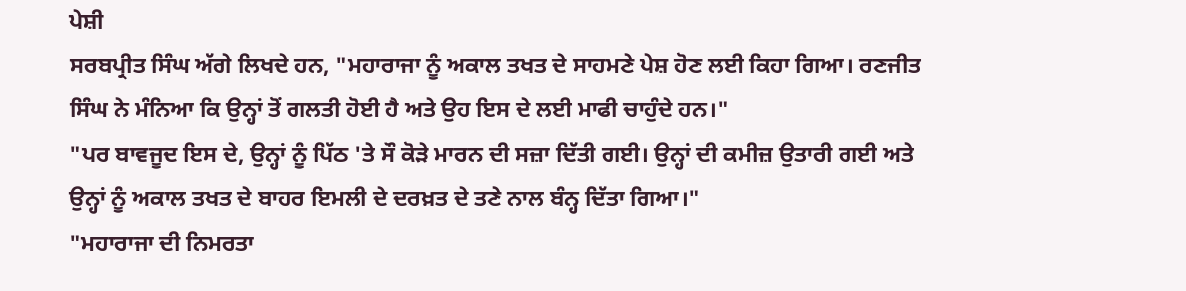ਪੇਸ਼ੀ
ਸਰਬਪ੍ਰੀਤ ਸਿੰਘ ਅੱਗੇ ਲਿਖਦੇ ਹਨ, "ਮਹਾਰਾਜਾ ਨੂੰ ਅਕਾਲ ਤਖਤ ਦੇ ਸਾਹਮਣੇ ਪੇਸ਼ ਹੋਣ ਲਈ ਕਿਹਾ ਗਿਆ। ਰਣਜੀਤ ਸਿੰਘ ਨੇ ਮੰਨਿਆ ਕਿ ਉਨ੍ਹਾਂ ਤੋਂ ਗਲਤੀ ਹੋਈ ਹੈ ਅਤੇ ਉਹ ਇਸ ਦੇ ਲਈ ਮਾਫੀ ਚਾਹੁੰਦੇ ਹਨ।"
"ਪਰ ਬਾਵਜੂਦ ਇਸ ਦੇ, ਉਨ੍ਹਾਂ ਨੂੰ ਪਿੱਠ 'ਤੇ ਸੌ ਕੋੜੇ ਮਾਰਨ ਦੀ ਸਜ਼ਾ ਦਿੱਤੀ ਗਈ। ਉਨ੍ਹਾਂ ਦੀ ਕਮੀਜ਼ ਉਤਾਰੀ ਗਈ ਅਤੇ ਉਨ੍ਹਾਂ ਨੂੰ ਅਕਾਲ ਤਖਤ ਦੇ ਬਾਹਰ ਇਮਲੀ ਦੇ ਦਰਖ਼ਤ ਦੇ ਤਣੇ ਨਾਲ ਬੰਨ੍ਹ ਦਿੱਤਾ ਗਿਆ।"
"ਮਹਾਰਾਜਾ ਦੀ ਨਿਮਰਤਾ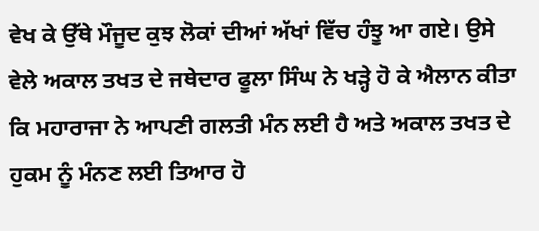ਵੇਖ ਕੇ ਉੱਥੇ ਮੌਜੂਦ ਕੁਝ ਲੋਕਾਂ ਦੀਆਂ ਅੱਖਾਂ ਵਿੱਚ ਹੰਝੂ ਆ ਗਏ। ਉਸੇ ਵੇਲੇ ਅਕਾਲ ਤਖਤ ਦੇ ਜਥੇਦਾਰ ਫੂਲਾ ਸਿੰਘ ਨੇ ਖੜ੍ਹੇ ਹੋ ਕੇ ਐਲਾਨ ਕੀਤਾ ਕਿ ਮਹਾਰਾਜਾ ਨੇ ਆਪਣੀ ਗਲਤੀ ਮੰਨ ਲਈ ਹੈ ਅਤੇ ਅਕਾਲ ਤਖਤ ਦੇ ਹੁਕਮ ਨੂੰ ਮੰਨਣ ਲਈ ਤਿਆਰ ਹੋ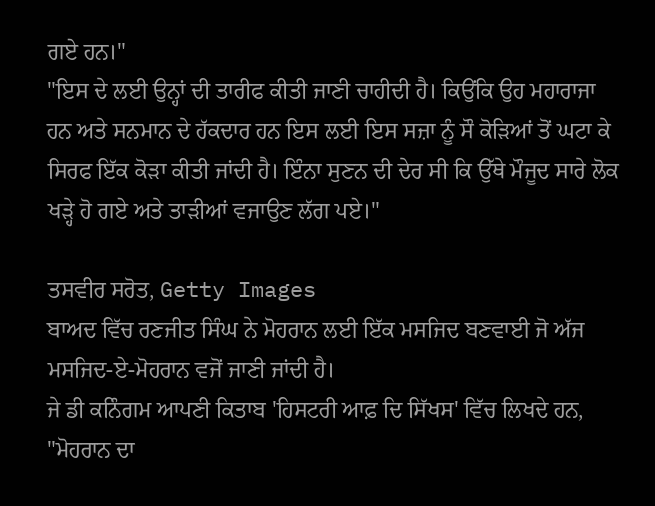ਗਏ ਹਨ।"
"ਇਸ ਦੇ ਲਈ ਉਨ੍ਹਾਂ ਦੀ ਤਾਰੀਫ ਕੀਤੀ ਜਾਣੀ ਚਾਹੀਦੀ ਹੈ। ਕਿਉਂਕਿ ਉਹ ਮਹਾਰਾਜਾ ਹਨ ਅਤੇ ਸਨਮਾਨ ਦੇ ਹੱਕਦਾਰ ਹਨ ਇਸ ਲਈ ਇਸ ਸਜ਼ਾ ਨੂੰ ਸੌ ਕੋੜਿਆਂ ਤੋਂ ਘਟਾ ਕੇ ਸਿਰਫ ਇੱਕ ਕੋੜਾ ਕੀਤੀ ਜਾਂਦੀ ਹੈ। ਇੰਨਾ ਸੁਣਨ ਦੀ ਦੇਰ ਸੀ ਕਿ ਉੱਥੇ ਮੌਜੂਦ ਸਾਰੇ ਲੋਕ ਖੜ੍ਹੇ ਹੋ ਗਏ ਅਤੇ ਤਾੜੀਆਂ ਵਜਾਉਣ ਲੱਗ ਪਏ।"

ਤਸਵੀਰ ਸਰੋਤ, Getty Images
ਬਾਅਦ ਵਿੱਚ ਰਣਜੀਤ ਸਿੰਘ ਨੇ ਮੋਹਰਾਨ ਲਈ ਇੱਕ ਮਸਜਿਦ ਬਣਵਾਈ ਜੋ ਅੱਜ ਮਸਜਿਦ-ਏ-ਮੋਹਰਾਨ ਵਜੋਂ ਜਾਣੀ ਜਾਂਦੀ ਹੈ।
ਜੇ ਡੀ ਕਨਿੰਗਮ ਆਪਣੀ ਕਿਤਾਬ 'ਹਿਸਟਰੀ ਆਫ਼ ਦਿ ਸਿੱਖਸ' ਵਿੱਚ ਲਿਖਦੇ ਹਨ, "ਮੋਹਰਾਨ ਦਾ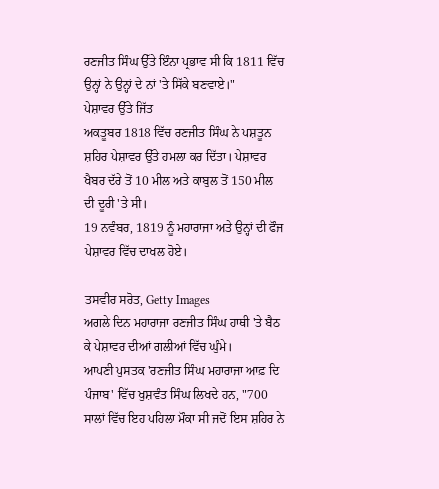ਰਣਜੀਤ ਸਿੰਘ ਉੱਤੇ ਇੰਨਾ ਪ੍ਰਭਾਵ ਸੀ ਕਿ 1811 ਵਿੱਚ ਉਨ੍ਹਾਂ ਨੇ ਉਨ੍ਹਾਂ ਦੇ ਨਾਂ 'ਤੇ ਸਿੱਕੇ ਬਣਵਾਏ।"
ਪੇਸ਼ਾਵਰ ਉੱਤੇ ਜਿੱਤ
ਅਕਤੂਬਰ 1818 ਵਿੱਚ ਰਣਜੀਤ ਸਿੰਘ ਨੇ ਪਸ਼ਤੂਨ ਸ਼ਹਿਰ ਪੇਸ਼ਾਵਰ ਉੱਤੇ ਹਮਲਾ ਕਰ ਦਿੱਤਾ। ਪੇਸ਼ਾਵਰ ਖੈਬਰ ਦੱਰੇ ਤੋਂ 10 ਮੀਲ ਅਤੇ ਕਾਬੁਲ ਤੋਂ 150 ਮੀਲ ਦੀ ਦੂਰੀ 'ਤੇ ਸੀ।
19 ਨਵੰਬਰ, 1819 ਨੂੰ ਮਹਾਰਾਜਾ ਅਤੇ ਉਨ੍ਹਾਂ ਦੀ ਫੌਜ ਪੇਸ਼ਾਵਰ ਵਿੱਚ ਦਾਖਲ ਹੋਏ।

ਤਸਵੀਰ ਸਰੋਤ, Getty Images
ਅਗਲੇ ਦਿਨ ਮਹਾਰਾਜਾ ਰਣਜੀਤ ਸਿੰਘ ਹਾਥੀ 'ਤੇ ਬੈਠ ਕੇ ਪੇਸ਼ਾਵਰ ਦੀਆਂ ਗਲੀਆਂ ਵਿੱਚ ਘੁੰਮੇ।
ਆਪਣੀ ਪੁਸਤਕ 'ਰਣਜੀਤ ਸਿੰਘ ਮਹਾਰਾਜਾ ਆਫ਼ ਦਿ ਪੰਜਾਬ' ਵਿੱਚ ਖੁਸ਼ਵੰਤ ਸਿੰਘ ਲਿਖਦੇ ਹਨ, "700 ਸਾਲਾਂ ਵਿੱਚ ਇਹ ਪਹਿਲਾ ਮੌਕਾ ਸੀ ਜਦੋਂ ਇਸ ਸ਼ਹਿਰ ਨੇ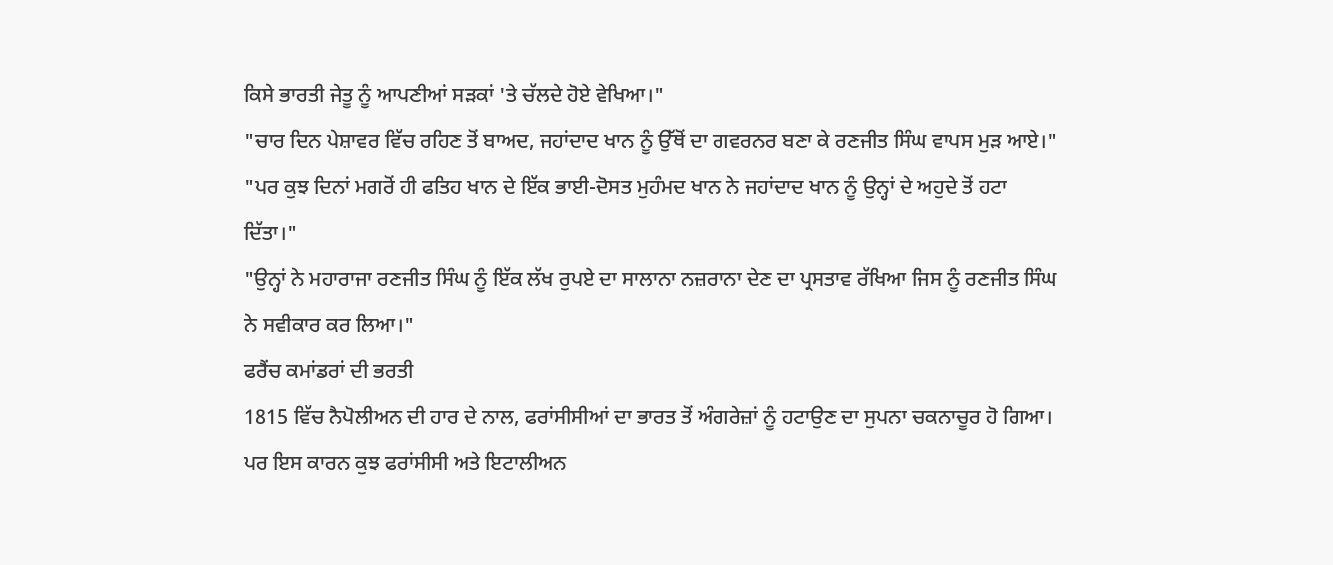ਕਿਸੇ ਭਾਰਤੀ ਜੇਤੂ ਨੂੰ ਆਪਣੀਆਂ ਸੜਕਾਂ 'ਤੇ ਚੱਲਦੇ ਹੋਏ ਵੇਖਿਆ।"
"ਚਾਰ ਦਿਨ ਪੇਸ਼ਾਵਰ ਵਿੱਚ ਰਹਿਣ ਤੋਂ ਬਾਅਦ, ਜਹਾਂਦਾਦ ਖਾਨ ਨੂੰ ਉੱਥੋਂ ਦਾ ਗਵਰਨਰ ਬਣਾ ਕੇ ਰਣਜੀਤ ਸਿੰਘ ਵਾਪਸ ਮੁੜ ਆਏ।"
"ਪਰ ਕੁਝ ਦਿਨਾਂ ਮਗਰੋਂ ਹੀ ਫਤਿਹ ਖਾਨ ਦੇ ਇੱਕ ਭਾਈ-ਦੋਸਤ ਮੁਹੰਮਦ ਖਾਨ ਨੇ ਜਹਾਂਦਾਦ ਖਾਨ ਨੂੰ ਉਨ੍ਹਾਂ ਦੇ ਅਹੁਦੇ ਤੋਂ ਹਟਾ ਦਿੱਤਾ।"
"ਉਨ੍ਹਾਂ ਨੇ ਮਹਾਰਾਜਾ ਰਣਜੀਤ ਸਿੰਘ ਨੂੰ ਇੱਕ ਲੱਖ ਰੁਪਏ ਦਾ ਸਾਲਾਨਾ ਨਜ਼ਰਾਨਾ ਦੇਣ ਦਾ ਪ੍ਰਸਤਾਵ ਰੱਖਿਆ ਜਿਸ ਨੂੰ ਰਣਜੀਤ ਸਿੰਘ ਨੇ ਸਵੀਕਾਰ ਕਰ ਲਿਆ।"
ਫਰੈਂਚ ਕਮਾਂਡਰਾਂ ਦੀ ਭਰਤੀ
1815 ਵਿੱਚ ਨੈਪੋਲੀਅਨ ਦੀ ਹਾਰ ਦੇ ਨਾਲ, ਫਰਾਂਸੀਸੀਆਂ ਦਾ ਭਾਰਤ ਤੋਂ ਅੰਗਰੇਜ਼ਾਂ ਨੂੰ ਹਟਾਉਣ ਦਾ ਸੁਪਨਾ ਚਕਨਾਚੂਰ ਹੋ ਗਿਆ।
ਪਰ ਇਸ ਕਾਰਨ ਕੁਝ ਫਰਾਂਸੀਸੀ ਅਤੇ ਇਟਾਲੀਅਨ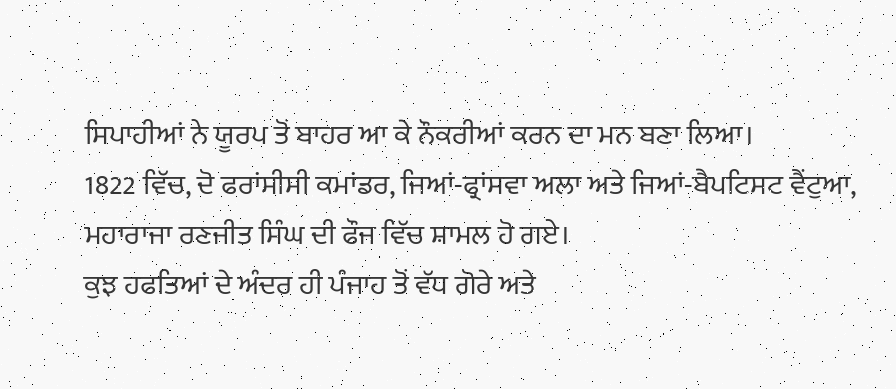ਸਿਪਾਹੀਆਂ ਨੇ ਯੂਰਪ ਤੋਂ ਬਾਹਰ ਆ ਕੇ ਨੌਕਰੀਆਂ ਕਰਨ ਦਾ ਮਨ ਬਣਾ ਲਿਆ।
1822 ਵਿੱਚ, ਦੋ ਫਰਾਂਸੀਸੀ ਕਮਾਂਡਰ, ਜਿਆਂ-ਫ੍ਰਾਂਸਵਾ ਅਲਾ ਅਤੇ ਜਿਆਂ-ਬੈਪਟਿਸਟ ਵੈਂਟੁਆ, ਮਹਾਰਾਜਾ ਰਣਜੀਤ ਸਿੰਘ ਦੀ ਫੌਜ ਵਿੱਚ ਸ਼ਾਮਲ ਹੋ ਗਏ।
ਕੁਝ ਹਫਤਿਆਂ ਦੇ ਅੰਦਰ ਹੀ ਪੰਜਾਹ ਤੋਂ ਵੱਧ ਗੋਰੇ ਅਤੇ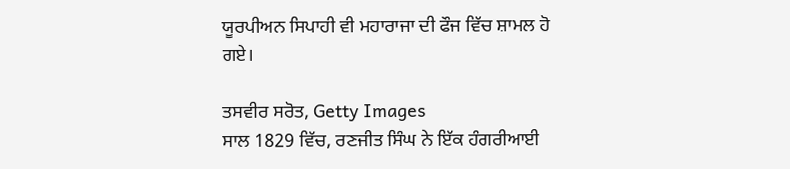ਯੂਰਪੀਅਨ ਸਿਪਾਹੀ ਵੀ ਮਹਾਰਾਜਾ ਦੀ ਫੌਜ ਵਿੱਚ ਸ਼ਾਮਲ ਹੋ ਗਏ।

ਤਸਵੀਰ ਸਰੋਤ, Getty Images
ਸਾਲ 1829 ਵਿੱਚ, ਰਣਜੀਤ ਸਿੰਘ ਨੇ ਇੱਕ ਹੰਗਰੀਆਈ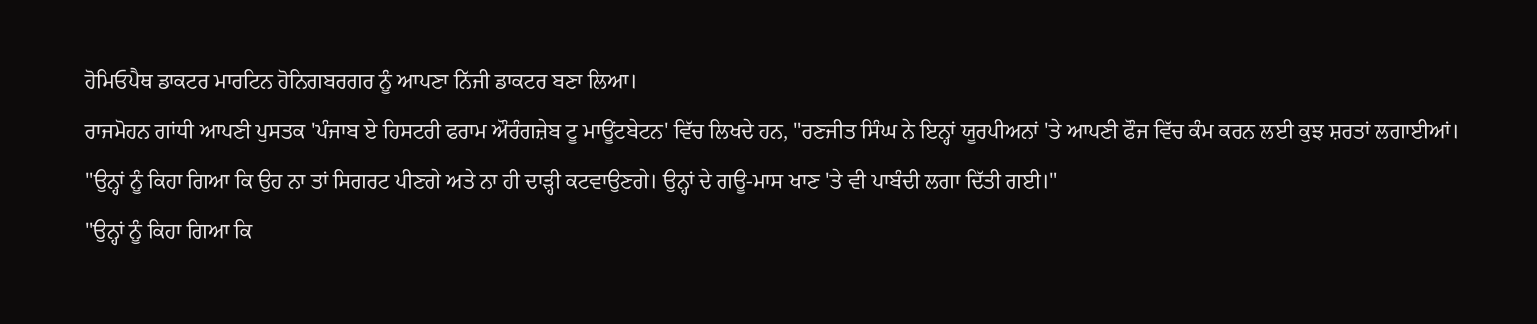ਹੋਮਿਓਪੈਥ ਡਾਕਟਰ ਮਾਰਟਿਨ ਹੋਨਿਗਬਰਗਰ ਨੂੰ ਆਪਣਾ ਨਿੱਜੀ ਡਾਕਟਰ ਬਣਾ ਲਿਆ।
ਰਾਜਮੋਹਨ ਗਾਂਧੀ ਆਪਣੀ ਪੁਸਤਕ 'ਪੰਜਾਬ ਏ ਹਿਸਟਰੀ ਫਰਾਮ ਔਰੰਗਜ਼ੇਬ ਟੂ ਮਾਊਂਟਬੇਟਨ' ਵਿੱਚ ਲਿਖਦੇ ਹਨ, "ਰਣਜੀਤ ਸਿੰਘ ਨੇ ਇਨ੍ਹਾਂ ਯੂਰਪੀਅਨਾਂ 'ਤੇ ਆਪਣੀ ਫੌਜ ਵਿੱਚ ਕੰਮ ਕਰਨ ਲਈ ਕੁਝ ਸ਼ਰਤਾਂ ਲਗਾਈਆਂ।
"ਉਨ੍ਹਾਂ ਨੂੰ ਕਿਹਾ ਗਿਆ ਕਿ ਉਹ ਨਾ ਤਾਂ ਸਿਗਰਟ ਪੀਣਗੇ ਅਤੇ ਨਾ ਹੀ ਦਾੜ੍ਹੀ ਕਟਵਾਉਣਗੇ। ਉਨ੍ਹਾਂ ਦੇ ਗਊ-ਮਾਸ ਖਾਣ 'ਤੇ ਵੀ ਪਾਬੰਦੀ ਲਗਾ ਦਿੱਤੀ ਗਈ।"
"ਉਨ੍ਹਾਂ ਨੂੰ ਕਿਹਾ ਗਿਆ ਕਿ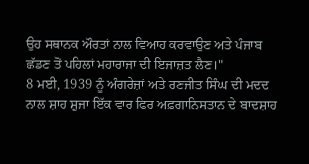ਉਹ ਸਥਾਨਕ ਔਰਤਾਂ ਨਾਲ ਵਿਆਹ ਕਰਵਾਉਣ ਅਤੇ ਪੰਜਾਬ ਛੱਡਣ ਤੋਂ ਪਹਿਲਾਂ ਮਹਾਰਾਜਾ ਦੀ ਇਜਾਜ਼ਤ ਲੈਣ।"
8 ਮਈ, 1939 ਨੂੰ ਅੰਗਰੇਜ਼ਾਂ ਅਤੇ ਰਣਜੀਤ ਸਿੰਘ ਦੀ ਮਦਦ ਨਾਲ ਸ਼ਾਹ ਸ਼ੁਜਾ ਇੱਕ ਵਾਰ ਫਿਰ ਅਫ਼ਗਾਨਿਸਤਾਨ ਦੇ ਬਾਦਸ਼ਾਹ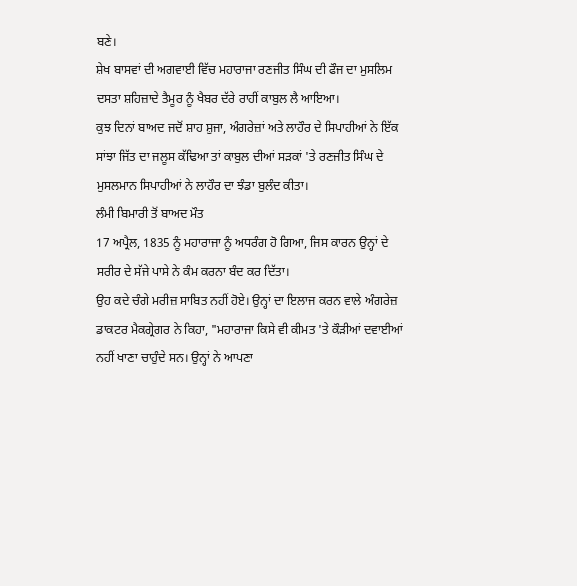ਬਣੇ।
ਸ਼ੇਖ ਬਾਸਵਾਂ ਦੀ ਅਗਵਾਈ ਵਿੱਚ ਮਹਾਰਾਜਾ ਰਣਜੀਤ ਸਿੰਘ ਦੀ ਫੌਜ ਦਾ ਮੁਸਲਿਮ ਦਸਤਾ ਸ਼ਹਿਜ਼ਾਦੇ ਤੈਮੂਰ ਨੂੰ ਖੈਬਰ ਦੱਰੇ ਰਾਹੀਂ ਕਾਬੁਲ ਲੈ ਆਇਆ।
ਕੁਝ ਦਿਨਾਂ ਬਾਅਦ ਜਦੋਂ ਸ਼ਾਹ ਸ਼ੁਜਾ, ਅੰਗਰੇਜ਼ਾਂ ਅਤੇ ਲਾਹੌਰ ਦੇ ਸਿਪਾਹੀਆਂ ਨੇ ਇੱਕ ਸਾਂਝਾ ਜਿੱਤ ਦਾ ਜਲੂਸ ਕੱਢਿਆ ਤਾਂ ਕਾਬੁਲ ਦੀਆਂ ਸੜਕਾਂ 'ਤੇ ਰਣਜੀਤ ਸਿੰਘ ਦੇ ਮੁਸਲਮਾਨ ਸਿਪਾਹੀਆਂ ਨੇ ਲਾਹੌਰ ਦਾ ਝੰਡਾ ਬੁਲੰਦ ਕੀਤਾ।
ਲੰਮੀ ਬਿਮਾਰੀ ਤੋਂ ਬਾਅਦ ਮੌਤ
17 ਅਪ੍ਰੈਲ, 1835 ਨੂੰ ਮਹਾਰਾਜਾ ਨੂੰ ਅਧਰੰਗ ਹੋ ਗਿਆ, ਜਿਸ ਕਾਰਨ ਉਨ੍ਹਾਂ ਦੇ ਸਰੀਰ ਦੇ ਸੱਜੇ ਪਾਸੇ ਨੇ ਕੰਮ ਕਰਨਾ ਬੰਦ ਕਰ ਦਿੱਤਾ।
ਉਹ ਕਦੇ ਚੰਗੇ ਮਰੀਜ਼ ਸਾਬਿਤ ਨਹੀਂ ਹੋਏ। ਉਨ੍ਹਾਂ ਦਾ ਇਲਾਜ ਕਰਨ ਵਾਲੇ ਅੰਗਰੇਜ਼ ਡਾਕਟਰ ਮੈਕਗ੍ਰੇਗਰ ਨੇ ਕਿਹਾ, "ਮਹਾਰਾਜਾ ਕਿਸੇ ਵੀ ਕੀਮਤ 'ਤੇ ਕੌੜੀਆਂ ਦਵਾਈਆਂ ਨਹੀਂ ਖਾਣਾ ਚਾਹੁੰਦੇ ਸਨ। ਉਨ੍ਹਾਂ ਨੇ ਆਪਣਾ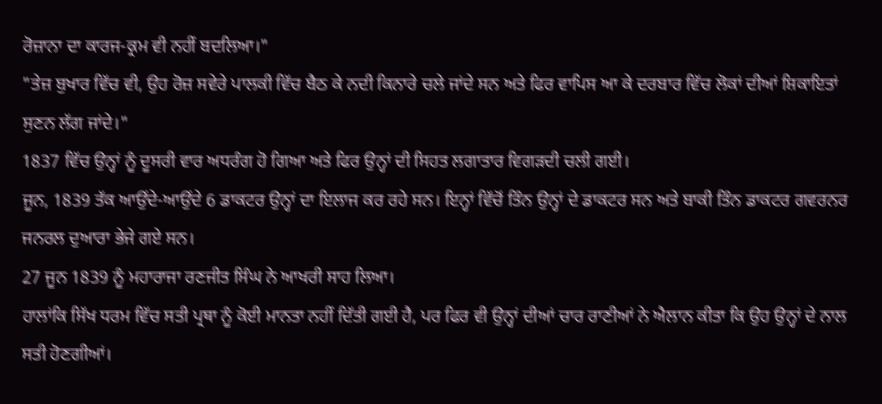ਰੋਜ਼ਾਨਾ ਦਾ ਕਾਰਜ-ਕ੍ਰਮ ਵੀ ਨਹੀਂ ਬਦਲਿਆ।"
"ਤੇਜ਼ ਬੁਖਾਰ ਵਿੱਚ ਵੀ, ਉਹ ਰੋਜ਼ ਸਵੇਰੇ ਪਾਲਕੀ ਵਿੱਚ ਬੈਠ ਕੇ ਨਦੀ ਕਿਨਾਰੇ ਚਲੇ ਜਾਂਦੇ ਸਨ ਅਤੇ ਫਿਰ ਵਾਪਿਸ ਆ ਕੇ ਦਰਬਾਰ ਵਿੱਚ ਲੋਕਾਂ ਦੀਆਂ ਸ਼ਿਕਾਇਤਾਂ ਸੁਣਨ ਲੱਗ ਜਾਂਦੇ।"
1837 ਵਿੱਚ ਉਨ੍ਹਾਂ ਨੂੰ ਦੂਸਰੀ ਵਾਰ ਅਧਰੰਗ ਹੋ ਗਿਆ ਅਤੇ ਫਿਰ ਉਨ੍ਹਾਂ ਦੀ ਸਿਹਤ ਲਗਾਤਾਰ ਵਿਗੜਦੀ ਚਲੀ ਗਈ।
ਜੂਨ, 1839 ਤੱਕ ਆਉਂਦੇ-ਆਉਂਦੇ 6 ਡਾਕਟਰ ਉਨ੍ਹਾਂ ਦਾ ਇਲਾਜ ਕਰ ਰਹੇ ਸਨ। ਇਨ੍ਹਾਂ ਵਿੱਚੋਂ ਤਿੰਨ ਉਨ੍ਹਾਂ ਦੇ ਡਾਕਟਰ ਸਨ ਅਤੇ ਬਾਕੀ ਤਿੰਨ ਡਾਕਟਰ ਗਵਰਨਰ ਜਨਰਲ ਦੁਆਰਾ ਭੇਜੇ ਗਏ ਸਨ।
27 ਜੂਨ 1839 ਨੂੰ ਮਹਾਰਾਜਾ ਰਣਜੀਤ ਸਿੰਘ ਨੇ ਆਖਰੀ ਸਾਹ ਲਿਆ।
ਹਾਲਾਂਕਿ ਸਿੱਖ ਧਰਮ ਵਿੱਚ ਸਤੀ ਪ੍ਰਥਾ ਨੂੰ ਕੋਈ ਮਾਨਤਾ ਨਹੀਂ ਦਿੱਤੀ ਗਈ ਹੈ, ਪਰ ਫਿਰ ਵੀ ਉਨ੍ਹਾਂ ਦੀਆਂ ਚਾਰ ਰਾਣੀਆਂ ਨੇ ਐਲਾਨ ਕੀਤਾ ਕਿ ਉਹ ਉਨ੍ਹਾਂ ਦੇ ਨਾਲ ਸਤੀ ਹੋਣਗੀਆਂ।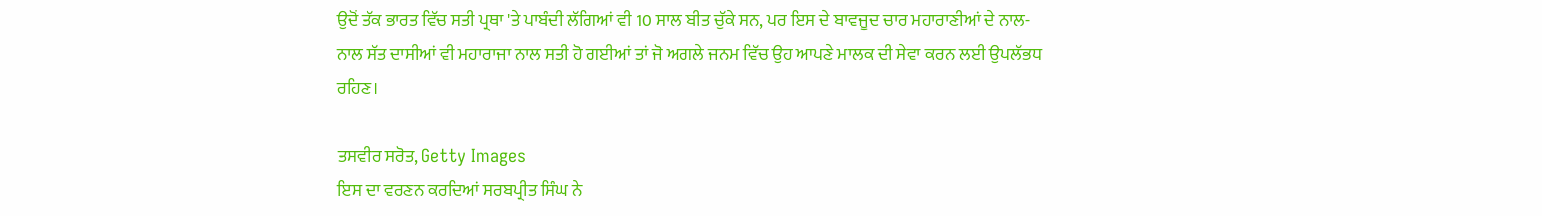ਉਦੋਂ ਤੱਕ ਭਾਰਤ ਵਿੱਚ ਸਤੀ ਪ੍ਰਥਾ 'ਤੇ ਪਾਬੰਦੀ ਲੱਗਿਆਂ ਵੀ 10 ਸਾਲ ਬੀਤ ਚੁੱਕੇ ਸਨ, ਪਰ ਇਸ ਦੇ ਬਾਵਜੂਦ ਚਾਰ ਮਹਾਰਾਣੀਆਂ ਦੇ ਨਾਲ-ਨਾਲ ਸੱਤ ਦਾਸੀਆਂ ਵੀ ਮਹਾਰਾਜਾ ਨਾਲ ਸਤੀ ਹੋ ਗਈਆਂ ਤਾਂ ਜੋ ਅਗਲੇ ਜਨਮ ਵਿੱਚ ਉਹ ਆਪਣੇ ਮਾਲਕ ਦੀ ਸੇਵਾ ਕਰਨ ਲਈ ਉਪਲੱਭਧ ਰਹਿਣ।

ਤਸਵੀਰ ਸਰੋਤ, Getty Images
ਇਸ ਦਾ ਵਰਣਨ ਕਰਦਿਆਂ ਸਰਬਪ੍ਰੀਤ ਸਿੰਘ ਨੇ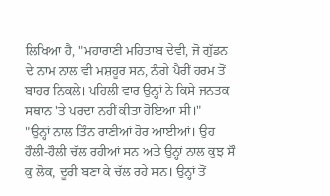ਲਿਖਿਆ ਹੈ, "ਮਹਾਰਾਣੀ ਮਹਿਤਾਬ ਦੇਵੀ, ਜੋ ਗੁੱਡਨ ਦੇ ਨਾਮ ਨਾਲ ਵੀ ਮਸ਼ਹੂਰ ਸਨ, ਨੰਗੇ ਪੈਰੀਂ ਹਰਮ ਤੋਂ ਬਾਹਰ ਨਿਕਲੇ। ਪਹਿਲੀ ਵਾਰ ਉਨ੍ਹਾਂ ਨੇ ਕਿਸੇ ਜਨਤਕ ਸਥਾਨ 'ਤੇ ਪਰਦਾ ਨਹੀਂ ਕੀਤਾ ਹੋਇਆ ਸੀ।"
"ਉਨ੍ਹਾਂ ਨਾਲ ਤਿੰਨ ਰਾਣੀਆਂ ਹੋਰ ਆਈਆਂ। ਉਹ ਹੌਲੀ-ਹੌਲੀ ਚੱਲ ਰਹੀਆਂ ਸਨ ਅਤੇ ਉਨ੍ਹਾਂ ਨਾਲ ਕੁਝ ਸੌ ਕੁ ਲੋਕ, ਦੂਰੀ ਬਣਾ ਕੇ ਚੱਲ ਰਹੇ ਸਨ। ਉਨ੍ਹਾਂ ਤੋਂ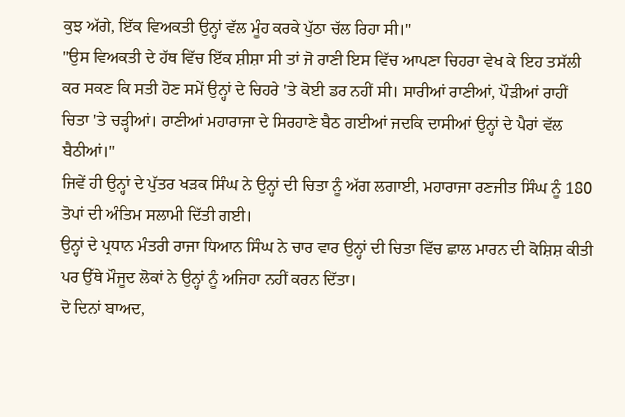ਕੁਝ ਅੱਗੇ, ਇੱਕ ਵਿਅਕਤੀ ਉਨ੍ਹਾਂ ਵੱਲ ਮੂੰਹ ਕਰਕੇ ਪੁੱਠਾ ਚੱਲ ਰਿਹਾ ਸੀ।"
"ਉਸ ਵਿਅਕਤੀ ਦੇ ਹੱਥ ਵਿੱਚ ਇੱਕ ਸ਼ੀਸ਼ਾ ਸੀ ਤਾਂ ਜੋ ਰਾਣੀ ਇਸ ਵਿੱਚ ਆਪਣਾ ਚਿਹਰਾ ਵੇਖ ਕੇ ਇਹ ਤਸੱਲੀ ਕਰ ਸਕਣ ਕਿ ਸਤੀ ਹੋਣ ਸਮੇਂ ਉਨ੍ਹਾਂ ਦੇ ਚਿਹਰੇ 'ਤੇ ਕੋਈ ਡਰ ਨਹੀਂ ਸੀ। ਸਾਰੀਆਂ ਰਾਣੀਆਂ, ਪੌੜੀਆਂ ਰਾਹੀਂ ਚਿਤਾ 'ਤੇ ਚੜ੍ਹੀਆਂ। ਰਾਣੀਆਂ ਮਹਾਰਾਜਾ ਦੇ ਸਿਰਹਾਣੇ ਬੈਠ ਗਈਆਂ ਜਦਕਿ ਦਾਸੀਆਂ ਉਨ੍ਹਾਂ ਦੇ ਪੈਰਾਂ ਵੱਲ ਬੈਠੀਆਂ।"
ਜਿਵੇਂ ਹੀ ਉਨ੍ਹਾਂ ਦੇ ਪੁੱਤਰ ਖੜਕ ਸਿੰਘ ਨੇ ਉਨ੍ਹਾਂ ਦੀ ਚਿਤਾ ਨੂੰ ਅੱਗ ਲਗਾਈ, ਮਹਾਰਾਜਾ ਰਣਜੀਤ ਸਿੰਘ ਨੂੰ 180 ਤੋਪਾਂ ਦੀ ਅੰਤਿਮ ਸਲਾਮੀ ਦਿੱਤੀ ਗਈ।
ਉਨ੍ਹਾਂ ਦੇ ਪ੍ਰਧਾਨ ਮੰਤਰੀ ਰਾਜਾ ਧਿਆਨ ਸਿੰਘ ਨੇ ਚਾਰ ਵਾਰ ਉਨ੍ਹਾਂ ਦੀ ਚਿਤਾ ਵਿੱਚ ਛਾਲ ਮਾਰਨ ਦੀ ਕੋਸ਼ਿਸ਼ ਕੀਤੀ ਪਰ ਉੱਥੇ ਮੌਜੂਦ ਲੋਕਾਂ ਨੇ ਉਨ੍ਹਾਂ ਨੂੰ ਅਜਿਹਾ ਨਹੀਂ ਕਰਨ ਦਿੱਤਾ।
ਦੋ ਦਿਨਾਂ ਬਾਅਦ,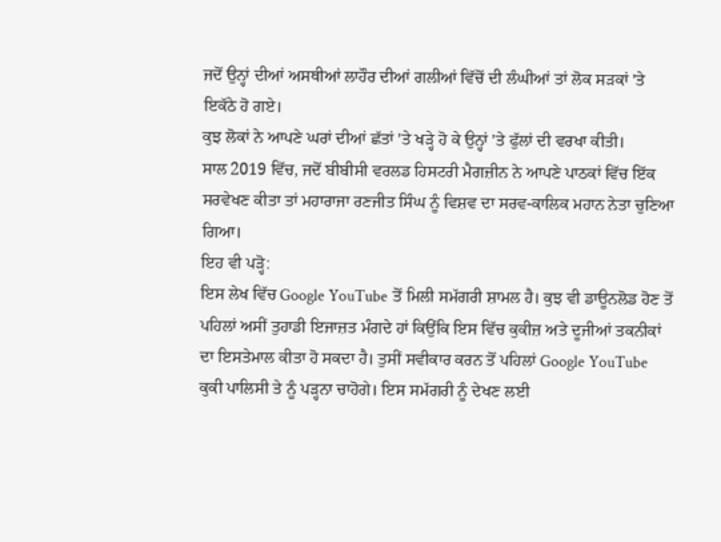ਜਦੋਂ ਉਨ੍ਹਾਂ ਦੀਆਂ ਅਸਥੀਆਂ ਲਾਹੌਰ ਦੀਆਂ ਗਲੀਆਂ ਵਿੱਚੋਂ ਦੀ ਲੰਘੀਆਂ ਤਾਂ ਲੋਕ ਸੜਕਾਂ 'ਤੇ ਇਕੱਠੇ ਹੋ ਗਏ।
ਕੁਝ ਲੋਕਾਂ ਨੇ ਆਪਣੇ ਘਰਾਂ ਦੀਆਂ ਛੱਤਾਂ 'ਤੇ ਖੜ੍ਹੇ ਹੋ ਕੇ ਉਨ੍ਹਾਂ 'ਤੇ ਫੁੱਲਾਂ ਦੀ ਵਰਖਾ ਕੀਤੀ।
ਸਾਲ 2019 ਵਿੱਚ, ਜਦੋਂ ਬੀਬੀਸੀ ਵਰਲਡ ਹਿਸਟਰੀ ਮੈਗਜ਼ੀਨ ਨੇ ਆਪਣੇ ਪਾਠਕਾਂ ਵਿੱਚ ਇੱਕ ਸਰਵੇਖਣ ਕੀਤਾ ਤਾਂ ਮਹਾਰਾਜਾ ਰਣਜੀਤ ਸਿੰਘ ਨੂੰ ਵਿਸ਼ਵ ਦਾ ਸਰਵ-ਕਾਲਿਕ ਮਹਾਨ ਨੇਤਾ ਚੁਣਿਆ ਗਿਆ।
ਇਹ ਵੀ ਪੜ੍ਹੋ:
ਇਸ ਲੇਖ ਵਿੱਚ Google YouTube ਤੋਂ ਮਿਲੀ ਸਮੱਗਰੀ ਸ਼ਾਮਲ ਹੈ। ਕੁਝ ਵੀ ਡਾਊਨਲੋਡ ਹੋਣ ਤੋਂ ਪਹਿਲਾਂ ਅਸੀਂ ਤੁਹਾਡੀ ਇਜਾਜ਼ਤ ਮੰਗਦੇ ਹਾਂ ਕਿਉਂਕਿ ਇਸ ਵਿੱਚ ਕੁਕੀਜ਼ ਅਤੇ ਦੂਜੀਆਂ ਤਕਨੀਕਾਂ ਦਾ ਇਸਤੇਮਾਲ ਕੀਤਾ ਹੋ ਸਕਦਾ ਹੈ। ਤੁਸੀਂ ਸਵੀਕਾਰ ਕਰਨ ਤੋਂ ਪਹਿਲਾਂ Google YouTube ਕੁਕੀ ਪਾਲਿਸੀ ਤੇ ਨੂੰ ਪੜ੍ਹਨਾ ਚਾਹੋਗੇ। ਇਸ ਸਮੱਗਰੀ ਨੂੰ ਦੇਖਣ ਲਈ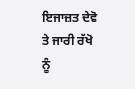ਇਜਾਜ਼ਤ ਦੇਵੋ ਤੇ ਜਾਰੀ ਰੱਖੋ ਨੂੰ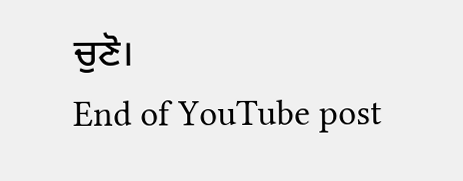ਚੁਣੋ।
End of YouTube post